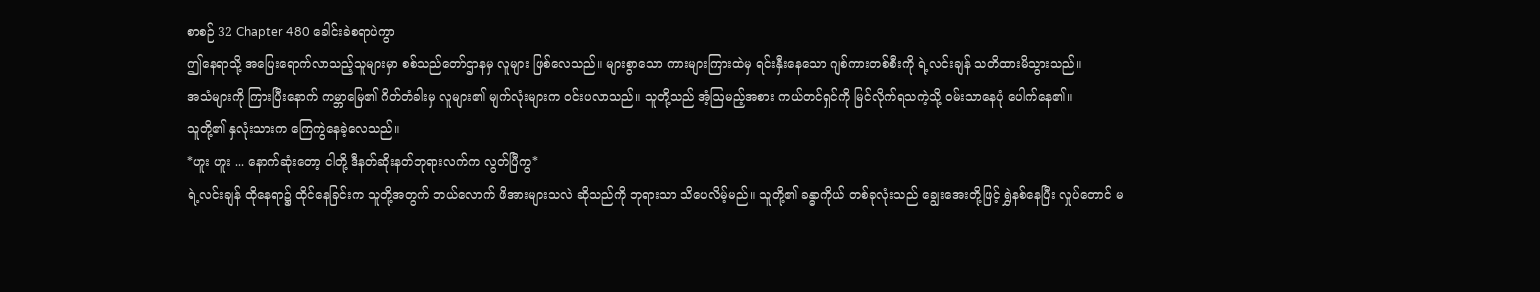စာစဉ် 32 Chapter 480 ခေါင်းခဲစရာပဲကွာ
ဤနေရာသို့ အပြေးရောက်လာသည့်သူများမှာ စစ်သည်တော်ဌာနမှ လူများ ဖြစ်လေသည်။ များစွာသော ကားများကြားထဲမှ ရင်းနှီးနေသော ဂျစ်ကားတစ်စီးကို ရဲ့လင်းချန် သတိထားမိသွားသည်။
အသံများကို ကြားပြီးနောက် ကမ္ဘာမြေ၏ ဂိတ်တံခါးမှ လူများ၏ မျက်လုံးများက ဝင်းပလာသည်။ သူတို့သည် အံ့ဩမည့်အစား ကယ်တင်ရှင်ကို မြင်လိုက်ရသကဲ့သို့ ဝမ်းသာနေပုံ ပေါက်နေ၏။
သူတို့၏ နှလုံးသားက ကြေကွဲနေခဲ့လေသည်။
*ဟူး ဟူး ... နောက်ဆုံးတော့ ငါတို့ ဒီနတ်ဆိုးနတ်ဘုရားလက်က လွတ်ပြီကွ*
ရဲ့လင်းချန် ထိုနေရာ၌ ထိုင်နေခြင်းက သူတို့အတွက် ဘယ်လောက် ဖိအားများသလဲ ဆိုသည်ကို ဘုရားသာ သိပေလိမ့်မည်။ သူတို့၏ ခန္ဓာကိုယ် တစ်ခုလုံးသည် ချွေးအေးတို့ဖြင့် ရွှဲနစ်နေပြီး လှုပ်တောင် မ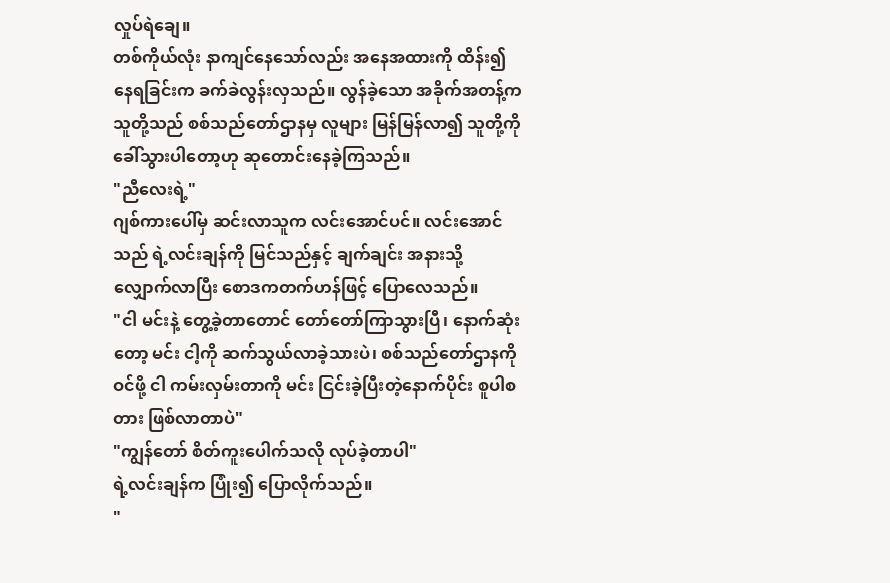လှုပ်ရဲချေ။
တစ်ကိုယ်လုံး နာကျင်နေသော်လည်း အနေအထားကို ထိန်း၍ နေရခြင်းက ခက်ခဲလွန်းလှသည်။ လွန်ခဲ့သော အခိုက်အတန့်က သူတို့သည် စစ်သည်တော်ဌာနမှ လူများ မြန်မြန်လာ၍ သူတို့ကို ခေါ်သွားပါတော့ဟု ဆုတောင်းနေခဲ့ကြသည်။
"ညီလေးရဲ့"
ဂျစ်ကားပေါ်မှ ဆင်းလာသူက လင်းအောင်ပင်။ လင်းအောင်သည် ရဲ့လင်းချန်ကို မြင်သည်နှင့် ချက်ချင်း အနားသို့ လျှောက်လာပြီး စောဒကတက်ဟန်ဖြင့် ပြောလေသည်။
"ငါ မင်းနဲ့ တွေ့ခဲ့တာတောင် တော်တော်ကြာသွားပြီ၊ နောက်ဆုံးတော့ မင်း ငါ့ကို ဆက်သွယ်လာခဲ့သားပဲ၊ စစ်သည်တော်ဌာနကို ဝင်ဖို့ ငါ ကမ်းလှမ်းတာကို မင်း ငြင်းခဲ့ပြီးတဲ့နောက်ပိုင်း စူပါစတား ဖြစ်လာတာပဲ"
"ကျွန်တော် စိတ်ကူးပေါက်သလို လုပ်ခဲ့တာပါ"
ရဲ့လင်းချန်က ပြုံး၍ ပြောလိုက်သည်။
"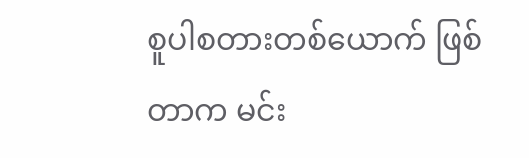စူပါစတားတစ်ယောက် ဖြစ်တာက မင်း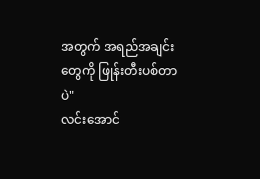အတွက် အရည်အချင်းတွေကို ဖြုန်းတီးပစ်တာပဲ"
လင်းအောင်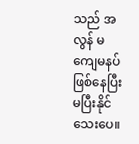သည် အလွန် မကျေမနပ် ဖြစ်နေပြီး မပြီးနိုင်သေးပေ။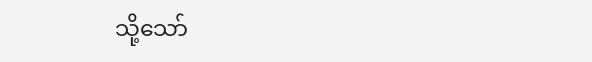သို့သော်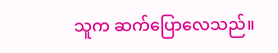သူက ဆက်ပြောလေသည်။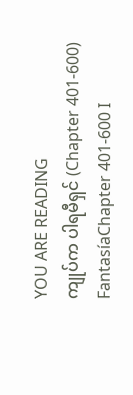YOU ARE READING
ကျုပ်က ပါရမီရှင် (Chapter 401-600)
FantasíaChapter 401-600 I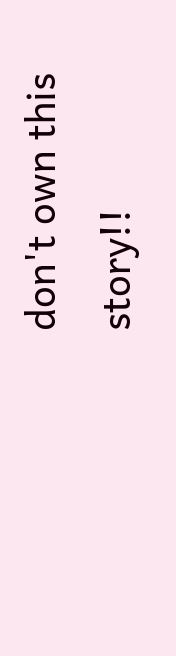don't own this story!!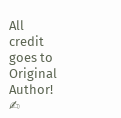All credit goes to Original Author! ✍